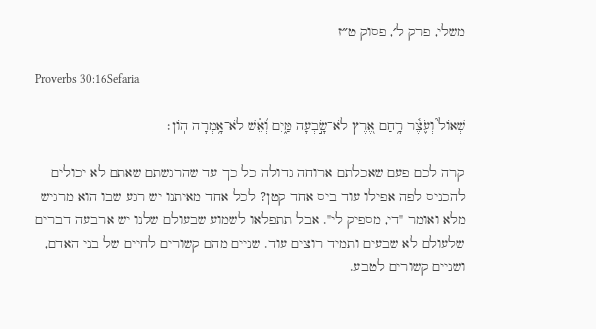משלי, פרק ל׳, פסוק ט״ז

Proverbs 30:16Sefaria

שְׁאוֹל֮ וְעֹ֢צֶ֫ר רָ֥חַם אֶ֭רֶץ לֹא־שָׂ֣בְעָה מַּ֑יִם וְ֝אֵ֗שׁ לֹא־אָ֥מְרָה הֽוֹן׃

קרה לכם פעם שאכלתם ארוחה גדולה כל כך עד שהרגשתם שאתם לא יכולים להכניס לפה אפילו עוד ביס אחד קטן? לכל אחד מאיתנו יש רגע שבו הוא מרגיש מלא ואומר "די, מספיק לי". אבל תתפלאו לשמוע שבעולם שלנו יש ארבעה דברים שלעולם לא שבעים ותמיד רוצים עוד. שניים מהם קשורים לחיים של בני האדם, ושניים קשורים לטבע.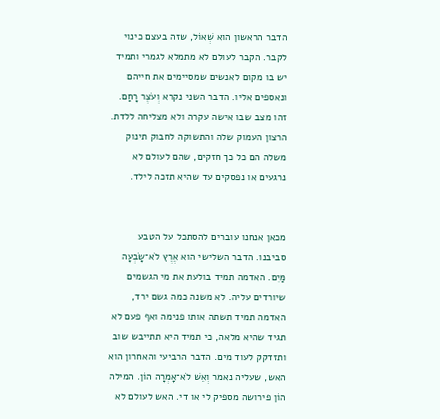הדבר הראשון הוא שְׁאוֹל, שזה בעצם כינוי לקבר. הקבר לעולם לא מתמלא לגמרי ותמיד יש בו מקום לאנשים שמסיימים את חייהם ונאספים אליו. הדבר השני נקרא וְעֹצֶר רָחַם. זהו מצב שבו אישה עקרה ולא מצליחה ללדת. הרצון העמוק שלה והתשוקה לחבוק תינוק משלה הם כל כך חזקים, שהם לעולם לא נרגעים או נפסקים עד שהיא תזכה לילד.


מכאן אנחנו עוברים להסתכל על הטבע סביבנו. הדבר השלישי הוא אֶרֶץ לֹא־שָׂבְעָה מַּיִם. האדמה תמיד בולעת את מי הגשמים שיורדים עליה. לא משנה כמה גשם ירד, האדמה תמיד תשתה אותו פנימה ואף פעם לא תגיד שהיא מלאה, כי תמיד היא תתייבש שוב ותזדקק לעוד מים. הדבר הרביעי והאחרון הוא האש, שעליה נאמר וְאֵשׁ לֹא־אָמְרָה הוֹן. המילה הוֹן פירושה מספיק לי או די. האש לעולם לא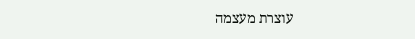עוצרת מעצמה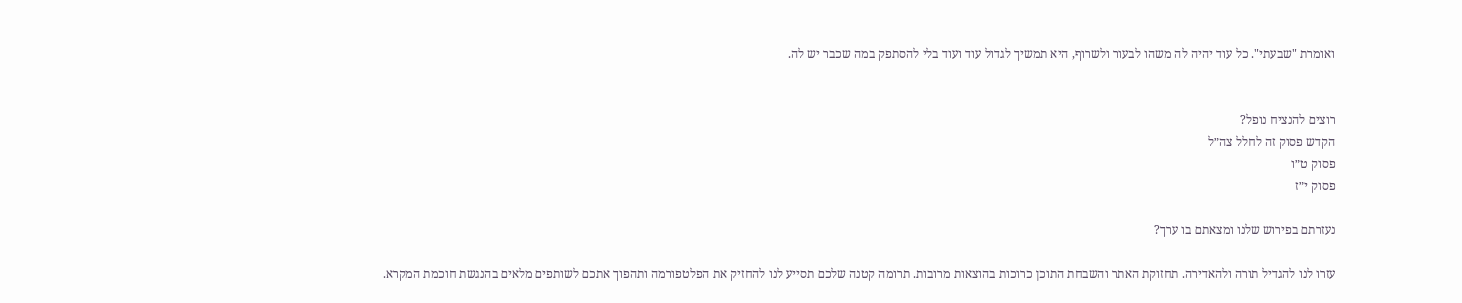ואומרת "שבעתי". כל עוד יהיה לה משהו לבעור ולשרוף, היא תמשיך לגדול עוד ועוד בלי להסתפק במה שכבר יש לה.


רוצים להנציח נופל?
הקדש פסוק זה לחלל צה״ל
פסוק ט״ו
פסוק י״ז

נעזרתם בפירוש שלנו ומצאתם בו ערך?

עזרו לנו להגדיל תורה ולהאדירה. תחזוקת האתר והשבחת התוכן כרוכות בהוצאות מרובות. תרומה קטנה שלכם תסייע לנו להחזיק את הפלטפורמה ותהפוך אתכם לשותפים מלאים בהנגשת חוכמת המקרא.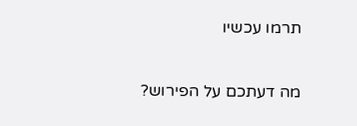תרמו עכשיו

מה דעתכם על הפירוש?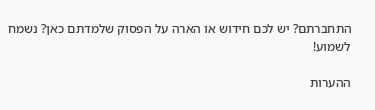התחברתם? יש לכם חידוש או הארה על הפסוק שלמדתם כאן? נשמח לשמוע!

ההערות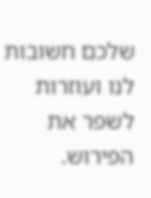שלכם חשובות לנו ועוזרות לשפר את הפירוש.